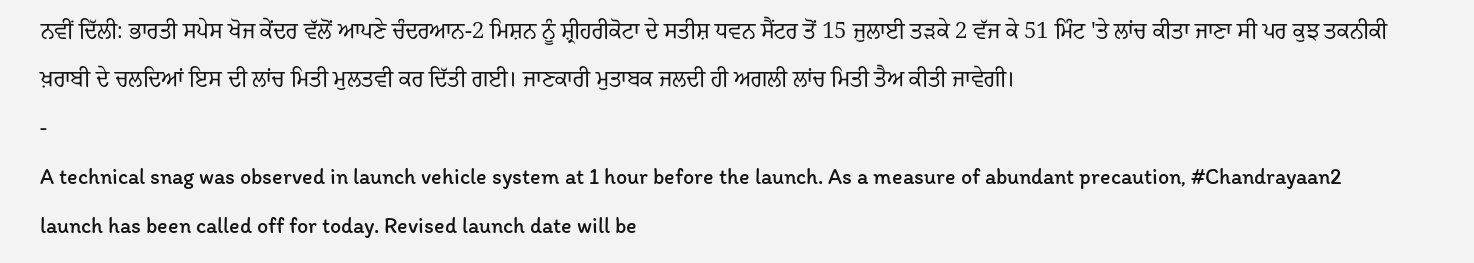ਨਵੀਂ ਦਿੱਲੀ: ਭਾਰਤੀ ਸਪੇਸ ਖੋਜ ਕੇਂਦਰ ਵੱਲੋਂ ਆਪਣੇ ਚੰਦਰਆਨ-2 ਮਿਸ਼ਨ ਨੂੰ ਸ਼੍ਰੀਹਰੀਕੋਟਾ ਦੇ ਸਤੀਸ਼ ਧਵਨ ਸੈਂਟਰ ਤੋਂ 15 ਜੁਲਾਈ ਤੜਕੇ 2 ਵੱਜ ਕੇ 51 ਮਿੰਟ 'ਤੇ ਲਾਂਚ ਕੀਤਾ ਜਾਣਾ ਸੀ ਪਰ ਕੁਝ ਤਕਨੀਕੀ ਖ਼ਰਾਬੀ ਦੇ ਚਲਦਿਆਂ ਇਸ ਦੀ ਲਾਂਚ ਮਿਤੀ ਮੁਲਤਵੀ ਕਰ ਦਿੱਤੀ ਗਈ। ਜਾਣਕਾਰੀ ਮੁਤਾਬਕ ਜਲਦੀ ਹੀ ਅਗਲੀ ਲਾਂਚ ਮਿਤੀ ਤੈਅ ਕੀਤੀ ਜਾਵੇਗੀ।
-
A technical snag was observed in launch vehicle system at 1 hour before the launch. As a measure of abundant precaution, #Chandrayaan2 launch has been called off for today. Revised launch date will be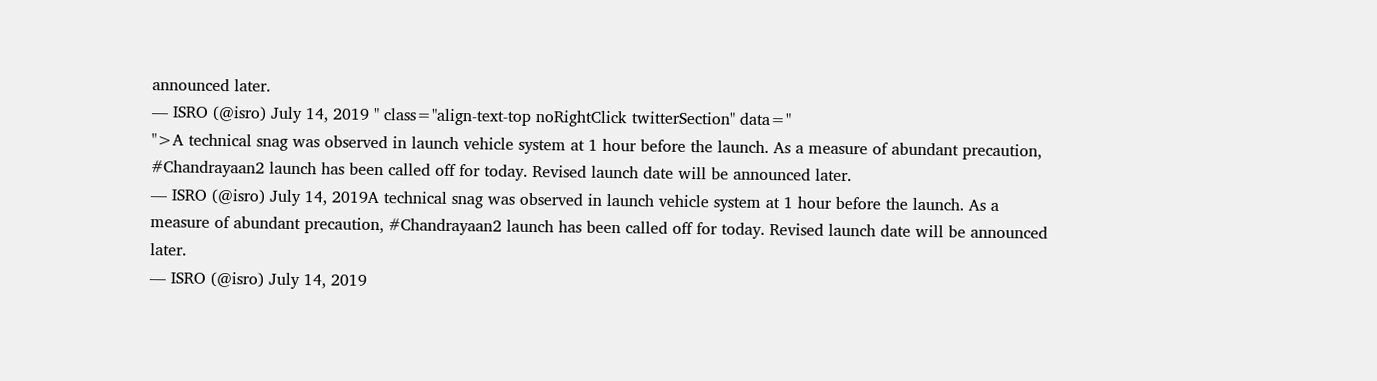announced later.
— ISRO (@isro) July 14, 2019 " class="align-text-top noRightClick twitterSection" data="
">A technical snag was observed in launch vehicle system at 1 hour before the launch. As a measure of abundant precaution, #Chandrayaan2 launch has been called off for today. Revised launch date will be announced later.
— ISRO (@isro) July 14, 2019A technical snag was observed in launch vehicle system at 1 hour before the launch. As a measure of abundant precaution, #Chandrayaan2 launch has been called off for today. Revised launch date will be announced later.
— ISRO (@isro) July 14, 2019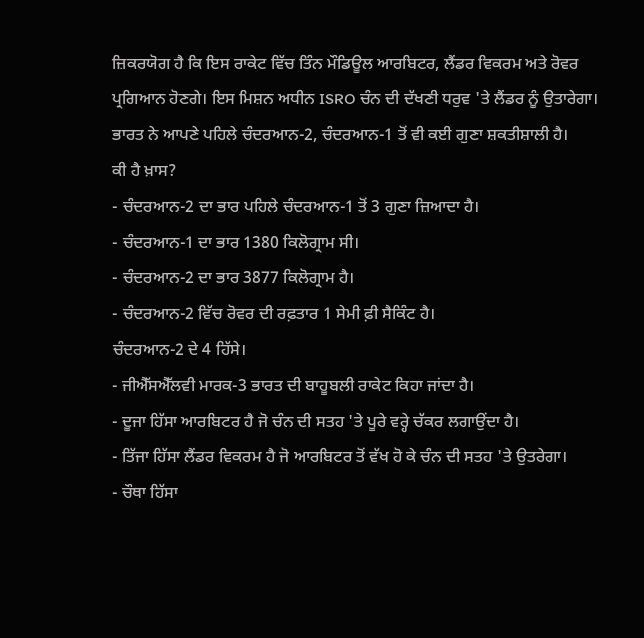ਜ਼ਿਕਰਯੋਗ ਹੈ ਕਿ ਇਸ ਰਾਕੇਟ ਵਿੱਚ ਤਿੰਨ ਮੌਡਿਊਲ ਆਰਬਿਟਰ, ਲੈਂਡਰ ਵਿਕਰਮ ਅਤੇ ਰੋਵਰ ਪ੍ਰਗਿਆਨ ਹੋਣਗੇ। ਇਸ ਮਿਸ਼ਨ ਅਧੀਨ ISRO ਚੰਨ ਦੀ ਦੱਖਣੀ ਧਰੁਵ 'ਤੇ ਲੈਂਡਰ ਨੂੰ ਉਤਾਰੇਗਾ। ਭਾਰਤ ਨੇ ਆਪਣੇ ਪਹਿਲੇ ਚੰਦਰਆਨ-2, ਚੰਦਰਆਨ-1 ਤੋਂ ਵੀ ਕਈ ਗੁਣਾ ਸ਼ਕਤੀਸ਼ਾਲੀ ਹੈ।
ਕੀ ਹੈ ਖ਼ਾਸ?
- ਚੰਦਰਆਨ-2 ਦਾ ਭਾਰ ਪਹਿਲੇ ਚੰਦਰਆਨ-1 ਤੋਂ 3 ਗੁਣਾ ਜ਼ਿਆਦਾ ਹੈ।
- ਚੰਦਰਆਨ-1 ਦਾ ਭਾਰ 1380 ਕਿਲੋਗ੍ਰਾਮ ਸੀ।
- ਚੰਦਰਆਨ-2 ਦਾ ਭਾਰ 3877 ਕਿਲੋਗ੍ਰਾਮ ਹੈ।
- ਚੰਦਰਆਨ-2 ਵਿੱਚ ਰੋਵਰ ਦੀ ਰਫ਼ਤਾਰ 1 ਸੇਮੀ ਫ਼ੀ ਸੈਕਿੰਟ ਹੈ।
ਚੰਦਰਆਨ-2 ਦੇ 4 ਹਿੱਸੇ।
- ਜੀਐੱਸਐੱਲਵੀ ਮਾਰਕ-3 ਭਾਰਤ ਦੀ ਬਾਹੂਬਲੀ ਰਾਕੇਟ ਕਿਹਾ ਜਾਂਦਾ ਹੈ।
- ਦੂਜਾ ਹਿੱਸਾ ਆਰਬਿਟਰ ਹੈ ਜੋ ਚੰਨ ਦੀ ਸਤਹ 'ਤੇ ਪੂਰੇ ਵਰ੍ਹੇ ਚੱਕਰ ਲਗਾਉਂਦਾ ਹੈ।
- ਤਿੱਜਾ ਹਿੱਸਾ ਲੈਂਡਰ ਵਿਕਰਮ ਹੈ ਜੋ ਆਰਬਿਟਰ ਤੋਂ ਵੱਖ ਹੋ ਕੇ ਚੰਨ ਦੀ ਸਤਹ 'ਤੇ ਉਤਰੇਗਾ।
- ਚੌਥਾ ਹਿੱਸਾ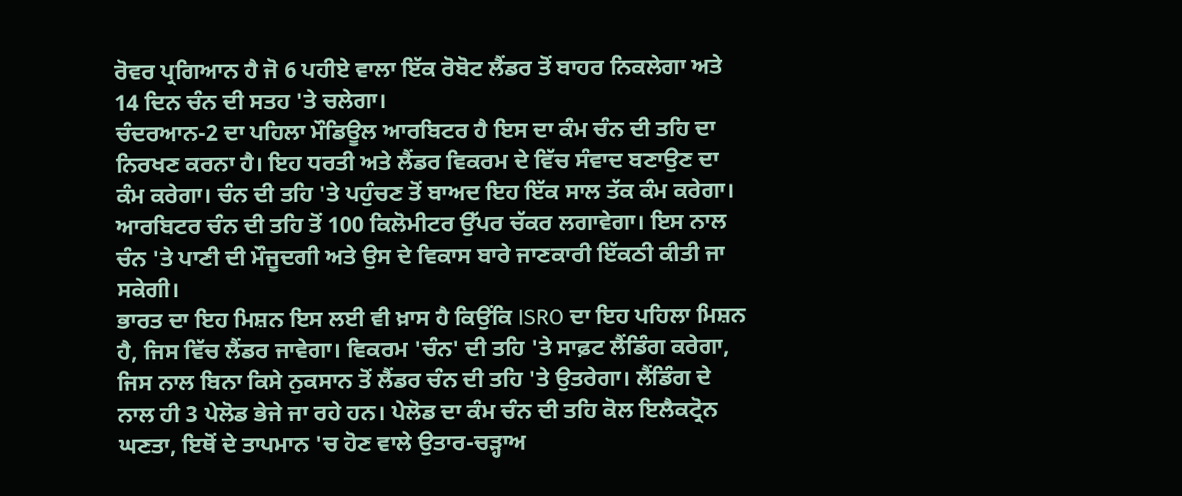ਰੋਵਰ ਪ੍ਰਗਿਆਨ ਹੈ ਜੋ 6 ਪਹੀਏ ਵਾਲਾ ਇੱਕ ਰੋਬੋਟ ਲੈਂਡਰ ਤੋਂ ਬਾਹਰ ਨਿਕਲੇਗਾ ਅਤੇ 14 ਦਿਨ ਚੰਨ ਦੀ ਸਤਹ 'ਤੇ ਚਲੇਗਾ।
ਚੰਦਰਆਨ-2 ਦਾ ਪਹਿਲਾ ਮੌਡਿਊਲ ਆਰਬਿਟਰ ਹੈ ਇਸ ਦਾ ਕੰਮ ਚੰਨ ਦੀ ਤਹਿ ਦਾ ਨਿਰਖਣ ਕਰਨਾ ਹੈ। ਇਹ ਧਰਤੀ ਅਤੇ ਲੈਂਡਰ ਵਿਕਰਮ ਦੇ ਵਿੱਚ ਸੰਵਾਦ ਬਣਾਉਣ ਦਾ ਕੰਮ ਕਰੇਗਾ। ਚੰਨ ਦੀ ਤਹਿ 'ਤੇ ਪਹੁੰਚਣ ਤੋਂ ਬਾਅਦ ਇਹ ਇੱਕ ਸਾਲ ਤੱਕ ਕੰਮ ਕਰੇਗਾ। ਆਰਬਿਟਰ ਚੰਨ ਦੀ ਤਹਿ ਤੋਂ 100 ਕਿਲੋਮੀਟਰ ਉੱਪਰ ਚੱਕਰ ਲਗਾਵੇਗਾ। ਇਸ ਨਾਲ ਚੰਨ 'ਤੇ ਪਾਣੀ ਦੀ ਮੌਜੂਦਗੀ ਅਤੇ ਉਸ ਦੇ ਵਿਕਾਸ ਬਾਰੇ ਜਾਣਕਾਰੀ ਇੱਕਠੀ ਕੀਤੀ ਜਾ ਸਕੇਗੀ।
ਭਾਰਤ ਦਾ ਇਹ ਮਿਸ਼ਨ ਇਸ ਲਈ ਵੀ ਖ਼ਾਸ ਹੈ ਕਿਉਂਕਿ ISRO ਦਾ ਇਹ ਪਹਿਲਾ ਮਿਸ਼ਨ ਹੈ, ਜਿਸ ਵਿੱਚ ਲੈਂਡਰ ਜਾਵੇਗਾ। ਵਿਕਰਮ 'ਚੰਨ' ਦੀ ਤਹਿ 'ਤੇ ਸਾਫ਼ਟ ਲੈਂਡਿੰਗ ਕਰੇਗਾ, ਜਿਸ ਨਾਲ ਬਿਨਾ ਕਿਸੇ ਨੁਕਸਾਨ ਤੋਂ ਲੈਂਡਰ ਚੰਨ ਦੀ ਤਹਿ 'ਤੇ ਉਤਰੇਗਾ। ਲੈਂਡਿੰਗ ਦੇ ਨਾਲ ਹੀ 3 ਪੇਲੋਡ ਭੇਜੇ ਜਾ ਰਹੇ ਹਨ। ਪੇਲੋਡ ਦਾ ਕੰਮ ਚੰਨ ਦੀ ਤਹਿ ਕੋਲ ਇਲੈਕਟ੍ਰੋਨ ਘਣਤਾ, ਇਥੋਂ ਦੇ ਤਾਪਮਾਨ 'ਚ ਹੋਣ ਵਾਲੇ ਉਤਾਰ-ਚੜ੍ਹਾਅ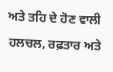ਅਤੇ ਤਹਿ ਦੇ ਹੋਣ ਵਾਲੀ ਹਲਚਲ, ਰਫ਼ਤਾਰ ਅਤੇ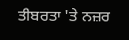ਤੀਬਰਤਾ 'ਤੇ ਨਜ਼ਰ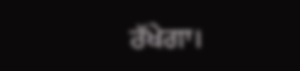ਰੱਖੇਗਾ।